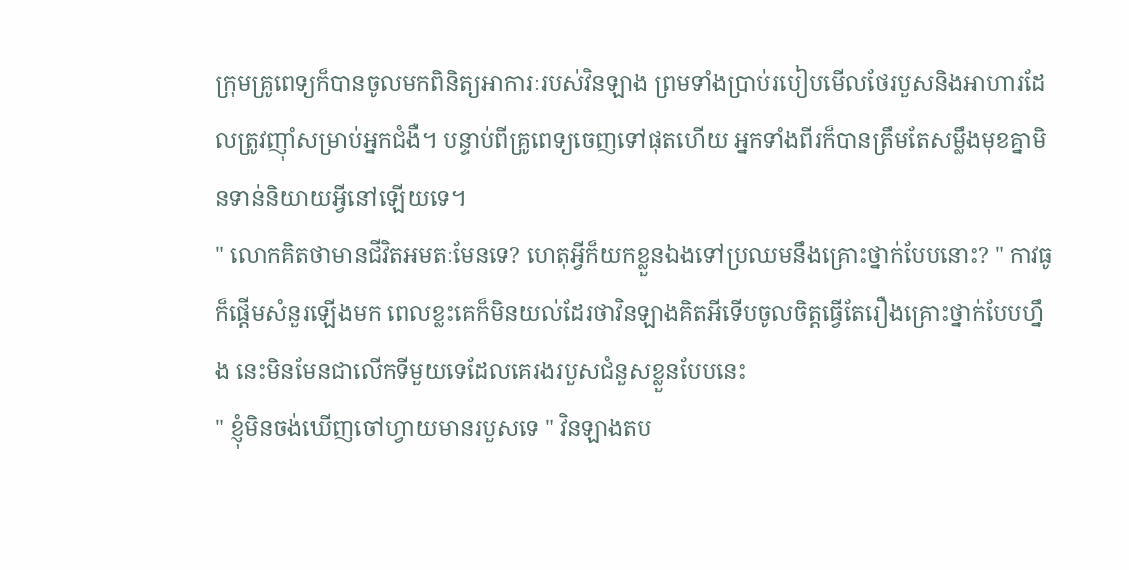ក្រុមគ្រូពេទ្យក៏បានចូលមកពិនិត្យអាការៈរបស់វិនឡាង ព្រមទាំងប្រាប់របៀបមើលថែរបួសនិងអាហារដែលត្រូវញ៉ាំសម្រាប់អ្នកជំងឺ។ បន្ទាប់ពីគ្រូពេទ្យចេញទៅផុតហើយ អ្នកទាំងពីរក៏បានត្រឹមតែសម្លឹងមុខគ្នាមិនទាន់និយាយអ្វីនៅឡើយទេ។
" លោកគិតថាមានជីវិតអមតៈមែនទេ? ហេតុអ្វីក៏យកខ្លួនឯងទៅប្រឈមនឹងគ្រោះថ្នាក់បែបនោះ? " កាវធូក៏ផ្ដើមសំនួរឡើងមក ពេលខ្លះគេក៏មិនយល់ដែរថាវិនឡាងគិតអីទើបចូលចិត្តធ្វើតែរឿងគ្រោះថ្នាក់បែបហ្នឹង នេះមិនមែនជាលើកទីមួយទេដែលគេរងរបួសជំនួសខ្លួនបែបនេះ
" ខ្ញុំមិនចង់ឃើញចៅហ្វាយមានរបួសទេ " វិនឡាងតប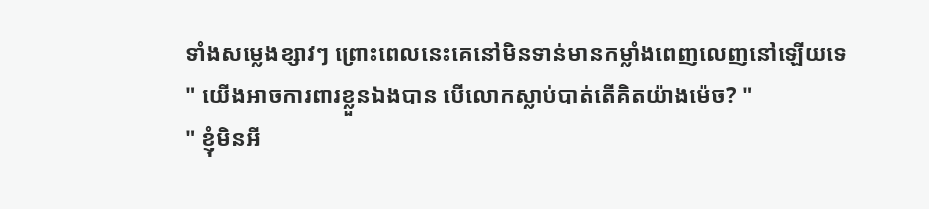ទាំងសម្លេងខ្សាវៗ ព្រោះពេលនេះគេនៅមិនទាន់មានកម្លាំងពេញលេញនៅឡើយទេ
" យើងអាចការពារខ្លួនឯងបាន បើលោកស្លាប់បាត់តើគិតយ៉ាងម៉េច? "
" ខ្ញុំមិនអី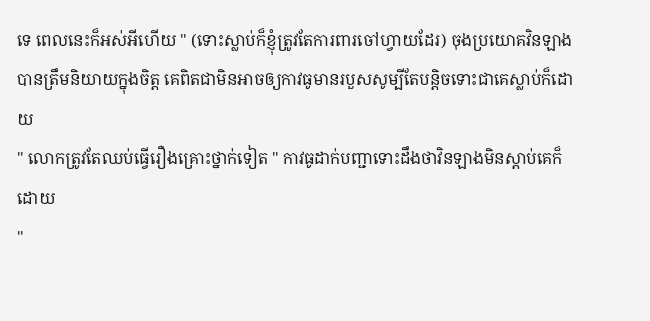ទេ ពេលនេះក៏អស់អីហើយ " (ទោះស្លាប់ក៏ខ្ញុំត្រូវតែការពារចៅហ្វាយដែរ) ចុងប្រយោគវិនឡាងបានត្រឹមនិយាយក្នុងចិត្ត គេពិតជាមិនអាចឲ្យកាវធូមានរបួសសូម្បីតែបន្តិចទោះជាគេស្លាប់ក៏ដោយ
" លោកត្រូវតែឈប់ធ្វើរឿងគ្រោះថ្នាក់ទៀត " កាវធូដាក់បញ្ជាទោះដឹងថាវិនឡាងមិនស្ដាប់គេក៏ដោយ
"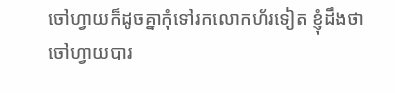ចៅហ្វាយក៏ដូចគ្នាកុំទៅរកលោកហ័រទៀត ខ្ញុំដឹងថាចៅហ្វាយបារ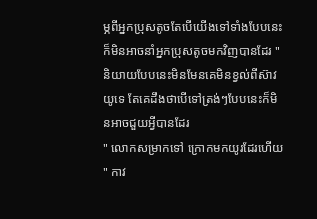ម្ភពីអ្នកប្រុសតូចតែបើយើងទៅទាំងបែបនេះក៏មិនអាចនាំអ្នកប្រុសតូចមកវិញបានដែរ " និយាយបែបនេះមិនមែនគេមិនខ្វល់ពីស៊ាវយូទេ តែគេដឹងថាបើទៅត្រង់ៗបែបនេះក៏មិនអាចជួយអ្វីបានដែរ
" លោកសម្រាកទៅ ក្រោកមកយូរដែរហើយ " កាវ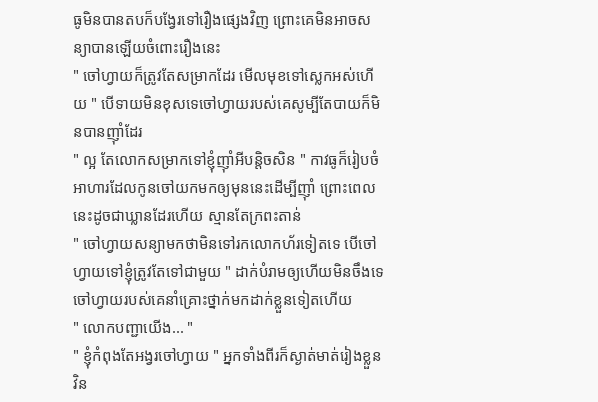ធូមិនបានតបក៏បង្វែរទៅរឿងផ្សេងវិញ ព្រោះគេមិនអាចសន្យាបានឡើយចំពោះរឿងនេះ
" ចៅហ្វាយក៏ត្រូវតែសម្រាកដែរ មើលមុខទៅស្លេកអស់ហើយ " បើទាយមិនខុសទេចៅហ្វាយរបស់គេសូម្បីតែបាយក៏មិនបានញ៉ាំដែរ
" ល្អ តែលោកសម្រាកទៅខ្ញុំញ៉ាំអីបន្តិចសិន " កាវធូក៏រៀបចំអាហារដែលកូនចៅយកមកឲ្យមុននេះដើម្បីញ៉ាំ ព្រោះពេលនេះដូចជាឃ្លានដែរហើយ ស្មានតែក្រពះតាន់
" ចៅហ្វាយសន្យាមកថាមិនទៅរកលោកហ័រទៀតទេ បើចៅហ្វាយទៅខ្ញុំត្រូវតែទៅជាមួយ " ដាក់បំរាមឲ្យហើយមិនចឹងទេចៅហ្វាយរបស់គេនាំគ្រោះថ្នាក់មកដាក់ខ្លួនទៀតហើយ
" លោកបញ្ជាយើង... "
" ខ្ញុំកំពុងតែអង្វរចៅហ្វាយ " អ្នកទាំងពីរក៏ស្ងាត់មាត់រៀងខ្លួន វិន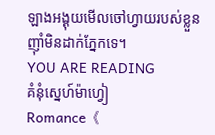ឡាងអង្គុយមើលចៅហ្វាយរបស់ខ្លួនញ៉ាំមិនដាក់ភ្នែកទេ។
YOU ARE READING
គំនុំស្នេហ៍ម៉ាហ្វៀ
Romance《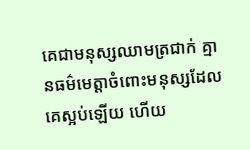គេជាមនុស្សឈាមត្រជាក់ គ្មានធម៌មេត្តាចំពោះមនុស្សដែលគេស្អប់ឡើយ ហើយ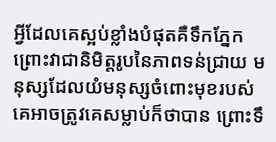អ្វីដែលគេស្អប់ខ្លាំងបំផុតគឺទឹកភ្នែកព្រោះវាជានិមិត្តរូបនៃភាពទន់ជ្រាយ មនុស្សដែលយំមនុស្សចំពោះមុខរបស់គេអាចត្រូវគេសម្លាប់ក៏ថាបាន ព្រោះទឹ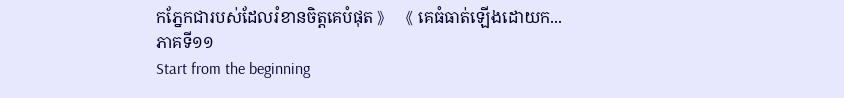កភ្នែកជារបស់ដែលរំខានចិត្តគេបំផុត 》 《 គេធំធាត់ឡើងដោយក...
ភាគទី១១
Start from the beginning